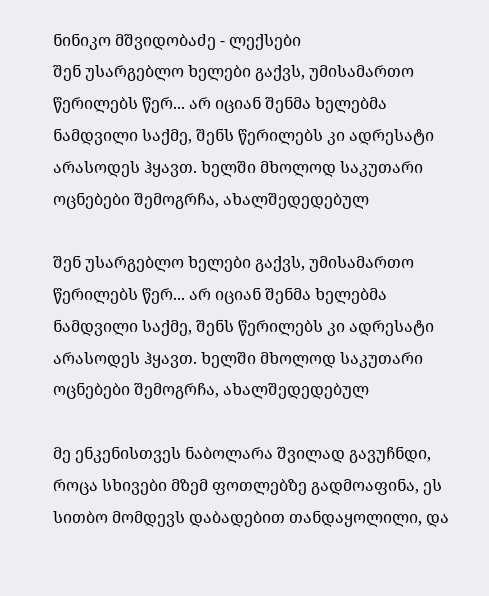ნინიკო მშვიდობაძე - ლექსები
შენ უსარგებლო ხელები გაქვს, უმისამართო წერილებს წერ... არ იციან შენმა ხელებმა ნამდვილი საქმე, შენს წერილებს კი ადრესატი არასოდეს ჰყავთ. ხელში მხოლოდ საკუთარი ოცნებები შემოგრჩა, ახალშედედებულ

შენ უსარგებლო ხელები გაქვს, უმისამართო წერილებს წერ... არ იციან შენმა ხელებმა ნამდვილი საქმე, შენს წერილებს კი ადრესატი არასოდეს ჰყავთ. ხელში მხოლოდ საკუთარი ოცნებები შემოგრჩა, ახალშედედებულ

მე ენკენისთვეს ნაბოლარა შვილად გავუჩნდი, როცა სხივები მზემ ფოთლებზე გადმოაფინა, ეს სითბო მომდევს დაბადებით თანდაყოლილი, და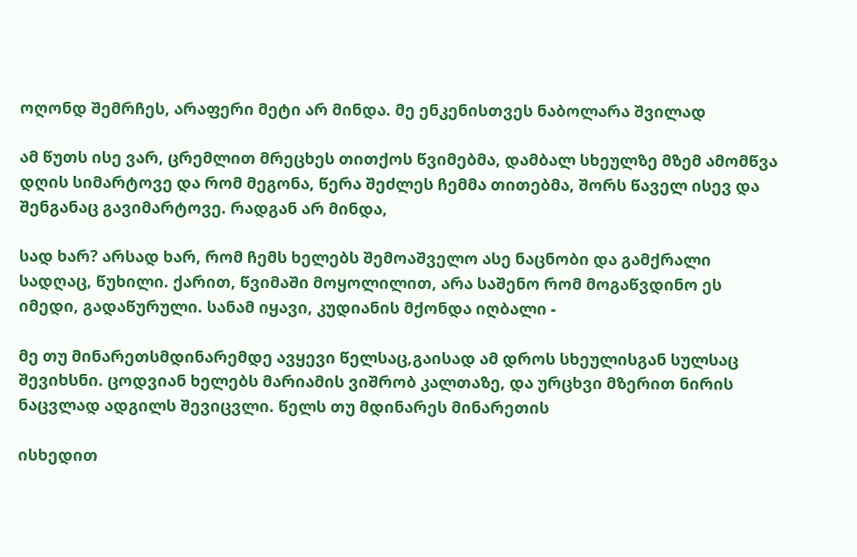ოღონდ შემრჩეს, არაფერი მეტი არ მინდა. მე ენკენისთვეს ნაბოლარა შვილად

ამ წუთს ისე ვარ, ცრემლით მრეცხეს თითქოს წვიმებმა, დამბალ სხეულზე მზემ ამომწვა დღის სიმარტოვე და რომ მეგონა, წერა შეძლეს ჩემმა თითებმა, შორს წაველ ისევ და შენგანაც გავიმარტოვე. რადგან არ მინდა,

სად ხარ? არსად ხარ, რომ ჩემს ხელებს შემოაშველო ასე ნაცნობი და გამქრალი სადღაც, წუხილი. ქარით, წვიმაში მოყოლილით, არა საშენო რომ მოგაწვდინო ეს იმედი, გადაწურული. სანამ იყავი, კუდიანის მქონდა იღბალი -

მე თუ მინარეთსმდინარემდე ავყევი წელსაც,გაისად ამ დროს სხეულისგან სულსაც შევიხსნი. ცოდვიან ხელებს მარიამის ვიშრობ კალთაზე, და ურცხვი მზერით ნირის ნაცვლად ადგილს შევიცვლი. წელს თუ მდინარეს მინარეთის

ისხედით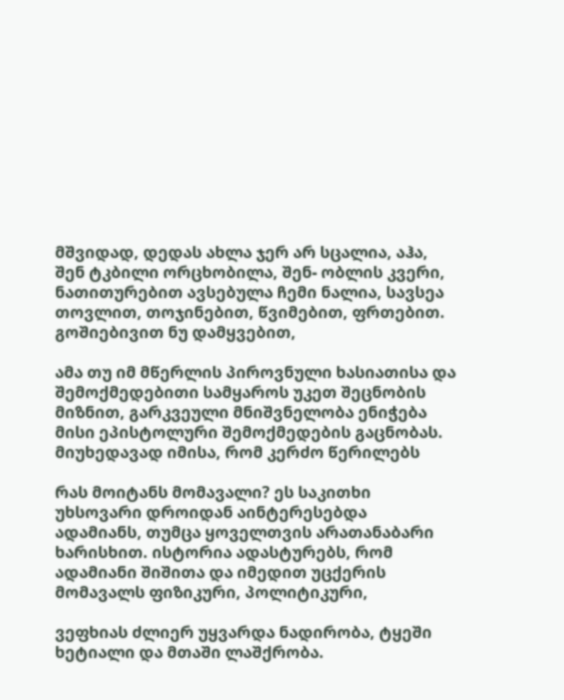მშვიდად, დედას ახლა ჯერ არ სცალია, აჰა, შენ ტკბილი ორცხობილა, შენ- ობლის კვერი, ნათითურებით ავსებულა ჩემი ნალია, სავსეა თოვლით, თოჯინებით, წვიმებით, ფრთებით. გოშიებივით ნუ დამყვებით,

ამა თუ იმ მწერლის პიროვნული ხასიათისა და შემოქმედებითი სამყაროს უკეთ შეცნობის მიზნით, გარკვეული მნიშვნელობა ენიჭება მისი ეპისტოლური შემოქმედების გაცნობას. მიუხედავად იმისა, რომ კერძო წერილებს

რას მოიტანს მომავალი? ეს საკითხი უხსოვარი დროიდან აინტერესებდა ადამიანს, თუმცა ყოველთვის არათანაბარი ხარისხით. ისტორია ადასტურებს, რომ ადამიანი შიშითა და იმედით უცქერის მომავალს ფიზიკური, პოლიტიკური,

ვეფხიას ძლიერ უყვარდა ნადირობა, ტყეში ხეტიალი და მთაში ლაშქრობა.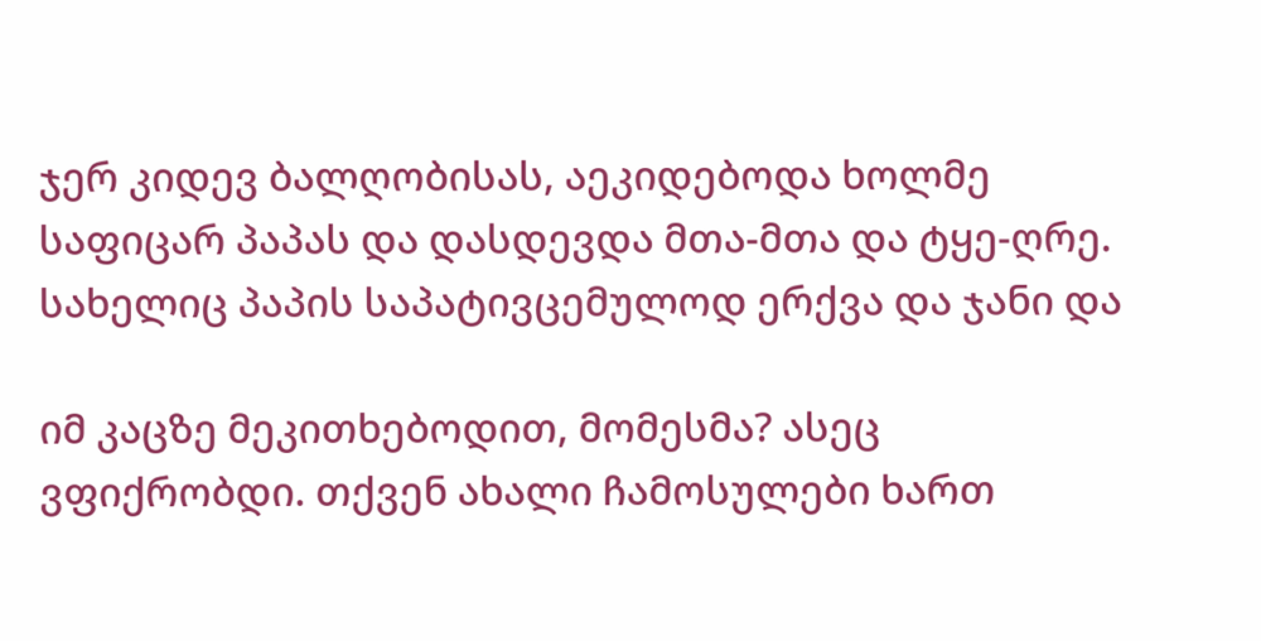ჯერ კიდევ ბალღობისას, აეკიდებოდა ხოლმე საფიცარ პაპას და დასდევდა მთა-მთა და ტყე-ღრე. სახელიც პაპის საპატივცემულოდ ერქვა და ჯანი და

იმ კაცზე მეკითხებოდით, მომესმა? ასეც ვფიქრობდი. თქვენ ახალი ჩამოსულები ხართ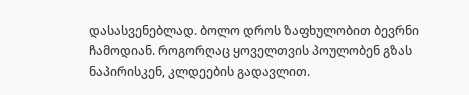დასასვენებლად. ბოლო დროს ზაფხულობით ბევრნი ჩამოდიან. როგორღაც ყოველთვის პოულობენ გზას ნაპირისკენ, კლდეების გადავლით.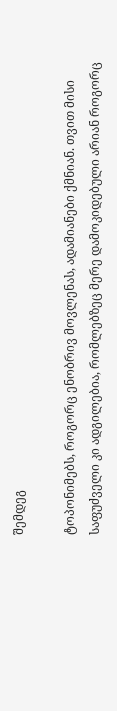შემდეგ

ტოპონიმებს, როგორც ენობრივ მოვლენას, ადამიანები ქმნიან. თვით მისი საფუძველი კი ადგილებია, რომლებზეც მერე დამოკიდებული არიან როგორც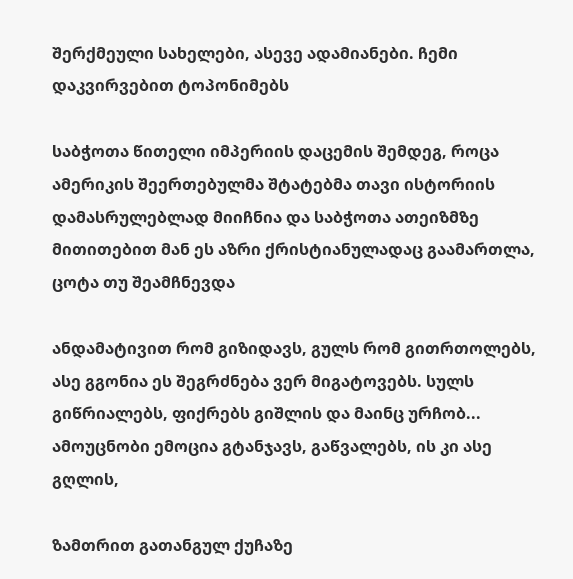შერქმეული სახელები, ასევე ადამიანები. ჩემი დაკვირვებით ტოპონიმებს

საბჭოთა წითელი იმპერიის დაცემის შემდეგ, როცა ამერიკის შეერთებულმა შტატებმა თავი ისტორიის დამასრულებლად მიიჩნია და საბჭოთა ათეიზმზე მითითებით მან ეს აზრი ქრისტიანულადაც გაამართლა, ცოტა თუ შეამჩნევდა

ანდამატივით რომ გიზიდავს, გულს რომ გითრთოლებს, ასე გგონია ეს შეგრძნება ვერ მიგატოვებს. სულს გიწრიალებს, ფიქრებს გიშლის და მაინც ურჩობ... ამოუცნობი ემოცია გტანჯავს, გაწვალებს, ის კი ასე გღლის,

ზამთრით გათანგულ ქუჩაზე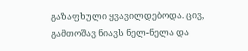გაზაფხული ყვავილდებოდა. ცივ, გამთოშავ ნიავს ნელ-ნელა და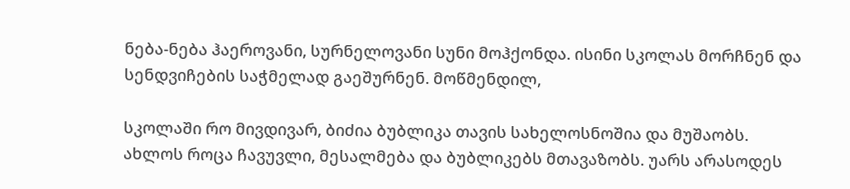ნება-ნება ჰაეროვანი, სურნელოვანი სუნი მოჰქონდა. ისინი სკოლას მორჩნენ და სენდვიჩების საჭმელად გაეშურნენ. მოწმენდილ,

სკოლაში რო მივდივარ, ბიძია ბუბლიკა თავის სახელოსნოშია და მუშაობს. ახლოს როცა ჩავუვლი, მესალმება და ბუბლიკებს მთავაზობს. უარს არასოდეს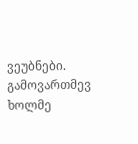ვეუბნები. გამოვართმევ ხოლმე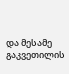და მესამე გაკვეთილის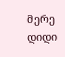მერე დიდი